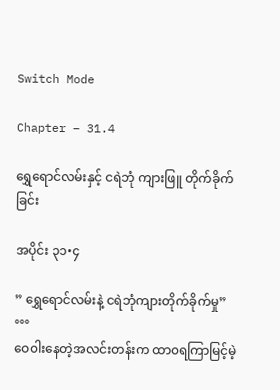Switch Mode

Chapter – 31.4

ရွှေရောင်လမ်းနှင့် ငရဲဘုံ ကျားဖြူ တိုက်ခိုက်ခြင်း

အပိုင်း ၃၁•၄

” ရွှေရောင်လမ်းနဲ့ ငရဲဘုံကျားတိုက်ခိုက်မှု”
°°°
ဝေ၀ါးနေတဲ့အလင်းတန်းက ထာ၀ရကြာမြင့်မဲ့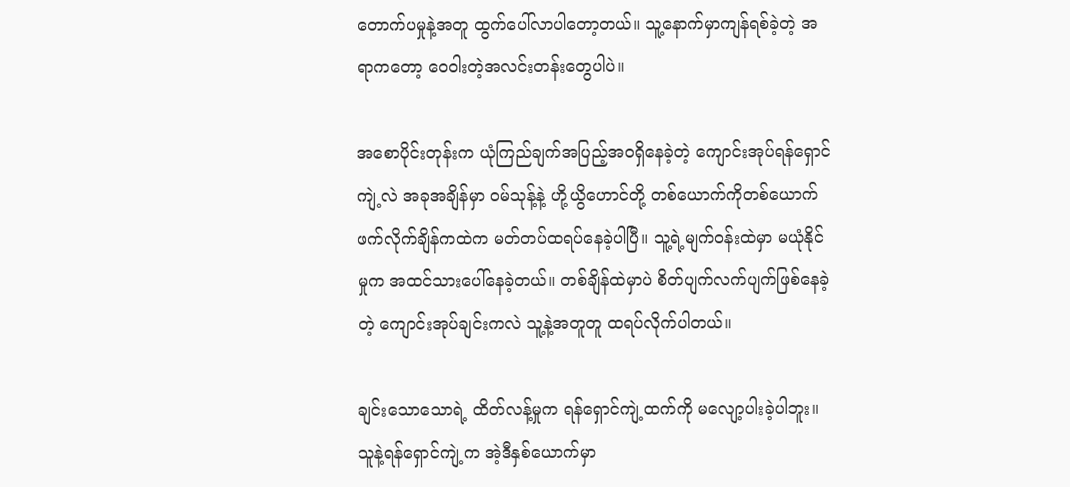တောက်ပမှုနဲ့အတူ ထွက်ပေါ်လာပါတော့တယ်။ သူ့နောက်မှာကျန်ရစ်ခဲ့တဲ့ အရာကတော့ ဝေ၀ါးတဲ့အလင်းတန်းတွေပါပဲ။

အစောပိုင်းတုန်းက ယုံကြည်ချက်အပြည့်အ၀ရှိနေခဲ့တဲ့ ကျောင်းအုပ်ရန်ရှောင်ကျဲ့လဲ အခုအချိန်မှာ ၀မ်သုန့်နဲ့ ဟို့ယွိဟောင်တို့ တစ်ယောက်ကိုတစ်ယောက် ဖက်လိုက်ချိန်ကထဲက မတ်တပ်ထရပ်နေခဲ့ပါပြီ။ သူ့ရဲ့မျက်၀န်းထဲမှာ မယုံနိုင်မှုက အထင်သားပေါ်နေခဲ့တယ်။ တစ်ချိန်ထဲမှာပဲ စိတ်ပျက်လက်ပျက်ဖြစ်နေခဲ့တဲ့ ကျောင်းအုပ်ချင်းကလဲ သူ့နဲ့အတူတူ ထရပ်လိုက်ပါတယ်။

ချင်းသောသောရဲ့ ထိတ်လန့်မှုက ရန်ရှောင်ကျဲ့ထက်ကို မလျော့ပါးခဲ့ပါဘူး။ သူနဲ့ရန်ရှောင်ကျဲ့က အဲ့ဒီနှစ်ယောက်မှာ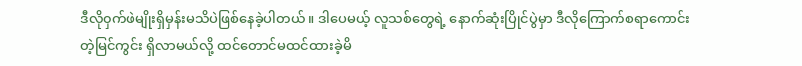ဒီလို၀ှက်ဖဲမျိုးရှိမှန်းမသိပဲဖြစ်နေခဲ့ပါတယ်။ ဒါပေမယ့် လူသစ်တွေရဲ့ နောက်ဆုံးပြိုင်ပွဲမှာ ဒီလိုကြောက်စရာကောင်းတဲ့မြင်ကွင်း ရှိလာမယ်လို့ ထင်တောင်မထင်ထားခဲ့မိ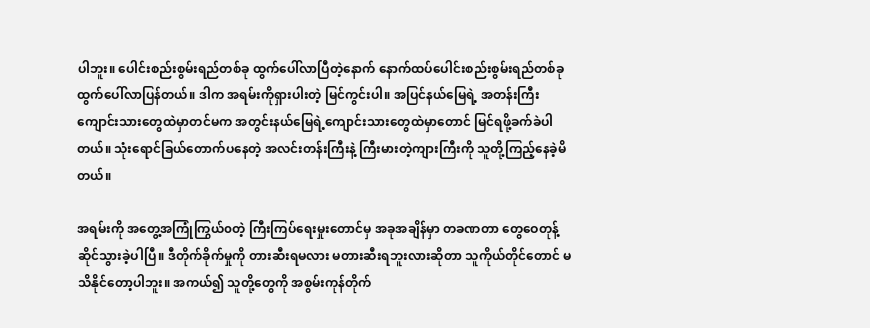ပါဘူး။ ပေါင်းစည်းစွမ်းရည်တစ်ခု ထွက်ပေါ်လာပြီတဲ့နောက် နောက်ထပ်ပေါင်းစည်းစွမ်းရည်တစ်ခု ထွက်ပေါ်လာပြန်တယ်။ ဒါက အရမ်းကိုရှားပါးတဲ့ မြင်ကွင်းပါ။ အပြင်နယ်မြေရဲ့ အတန်းကြီးကျောင်းသားတွေထဲမှာတင်မက အတွင်းနယ်မြေရဲ့ကျောင်းသားတွေထဲမှာတောင် မြင်ရဖို့ခက်ခဲပါတယ်။ သုံးရောင်ခြယ်တောက်ပနေတဲ့ အလင်းတန်းကြီးနဲ့ ကြီးမားတဲ့ကျားကြီးကို သူတို့ကြည့်နေခဲ့မိတယ်။

အရမ်းကို အတွေ့အကြုံကြွယ်၀တဲ့ ကြီးကြပ်ရေးမှုးတောင်မှ အခုအချိန်မှာ တခဏတာ တွေဝေတုန့်ဆိုင်သွားခဲ့ပါပြီ။ ဒီတိုက်ခိုက်မှုကို တားဆီးရမလား မတားဆီးရဘူးလားဆိုတာ သူကိုယ်တိုင်တောင် မသိနိုင်တော့ပါဘူး။ အကယ်၍ သူတို့တွေကို အစွမ်းကုန်တိုက်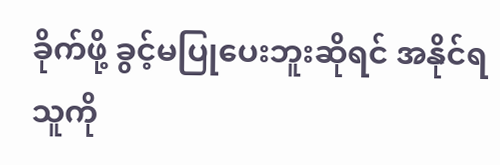ခိုက်ဖို့ ခွင့်မပြုပေးဘူးဆိုရင် အနိုင်ရသူကို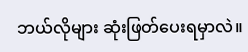ဘယ်လိုများ ဆုံးဖြတ်ပေးရမှာလဲ။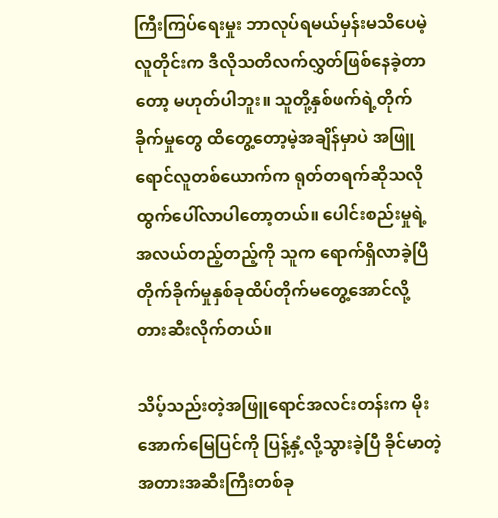ကြီးကြပ်ရေးမှုး ဘာလုပ်ရမယ်မှန်းမသိပေမဲ့ လူတိုင်းက ဒီလိုသတိလက်လွှတ်ဖြစ်နေခဲ့တာတော့ မဟုတ်ပါဘူး။ သူတို့နှစ်ဖက်ရဲ့တိုက်ခိုက်မှုတွေ ထိတွေ့တော့မဲ့အချိန်မှာပဲ အဖြူရောင်လူတစ်ယောက်က ရုတ်တရက်ဆိုသလို ထွက်ပေါ်လာပါတော့တယ်။ ပေါင်းစည်းမှုရဲ့အလယ်တည့်တည့်ကို သူက ရောက်ရှိလာခဲ့ပြီ တိုက်ခိုက်မှုနှစ်ခုထိပ်တိုက်မတွေ့အောင်လို့ တားဆီးလိုက်တယ်။

သိပ့်သည်းတဲ့အဖြူရောင်အလင်းတန်းက မိုးအောက်မြေပြင်ကို ပြန့်နှံ့လို့သွားခဲ့ပြီ ခိုင်မာတဲ့အတားအဆီးကြီးတစ်ခု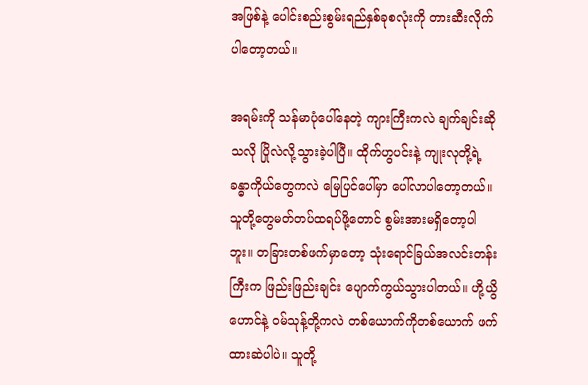အဖြစ်နဲ့ ပေါင်းစည်းစွမ်းရည်နှစ်ခုစလုံးကို တားဆီးလိုက်ပါတော့တယ်။

အရမ်းကို သန်မာပုံပေါ်နေတဲ့ ကျားကြီးကလဲ ချက်ချင်းဆိုသလို ပြိုလဲလို့သွားခဲ့ပါပြီ။ ထိုက်ဟွပင်းနဲ့ ကျုးလုတို့ရဲ့ ခန္ဓာကိုယ်တွေကလဲ မြေပြင်ပေါ်မှာ ပေါ်လာပါတော့တယ်။ သူတို့တွေမတ်တပ်ထရပ်ဖို့တောင် စွမ်းအားမရှိတော့ပါဘူး။ တခြားတစ်ဖက်မှာတော့ သုံးရောင်ခြယ်အလင်းတန်းကြီးက ဖြည်းဖြည်းချင်း ပျောက်ကွယ်သွားပါတယ်။ ဟို့ယွိဟောင်နဲ့ ၀မ်သုန့်တို့ကလဲ တစ်ယောက်ကိုတစ်ယောက် ဖက်ထားဆဲပါပဲ။ သူတို့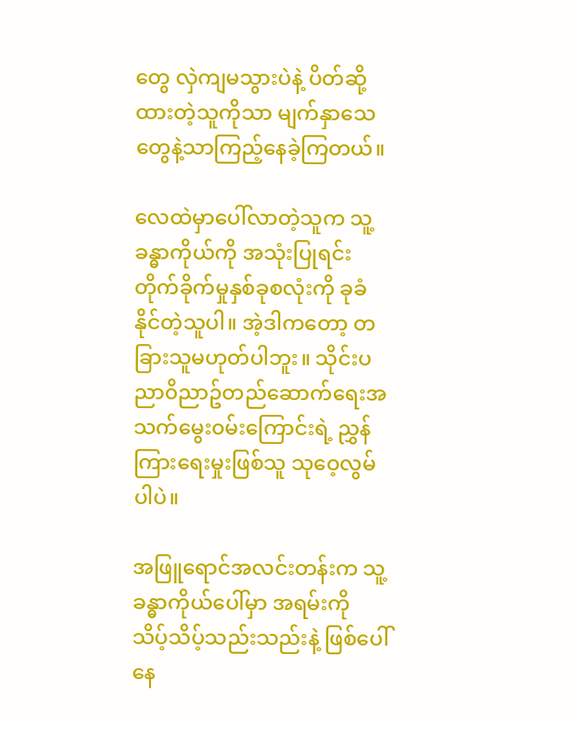တွေ လှဲကျမသွားပဲနဲ့ ပိတ်ဆို့ထားတဲ့သူကိုသာ မျက်နှာသေတွေနဲ့သာကြည့်နေခဲ့ကြတယ်။

လေထဲမှာပေါ်လာတဲ့သူက သူ့ခန္ဓာကိုယ်ကို အသုံးပြုရင်း တိုက်ခိုက်မှုနှစ်ခုစလုံးကို ခုခံနိုင်တဲ့သူပါ။ အဲ့ဒါကတော့ တခြားသူမဟုတ်ပါဘူး။ သိုင်းပညာ၀ိညာဥ်တည်ဆောက်ရေးအသက်မွေး၀မ်းကြောင်းရဲ့ ညွှန်ကြားရေးမှုးဖြစ်သူ သုဝေ့လွမ်ပါပဲ။

အဖြူရောင်အလင်းတန်းက သူ့ခန္ဓာကိုယ်ပေါ်မှာ အရမ်းကို သိပ့်သိပ့်သည်းသည်းနဲ့ ဖြစ်ပေါ်နေ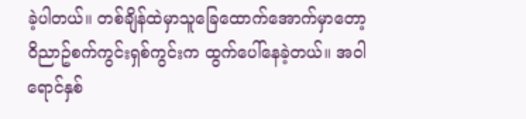ခဲ့ပါတယ်။ တစ်ချိန်ထဲမှာသူခြေထောက်အောက်မှာတော့ ၀ိညာဥ်စက်ကွင်းရှစ်ကွင်းက ထွက်ပေါ်နေခဲ့တယ်။ အ၀ါရောင်နှစ်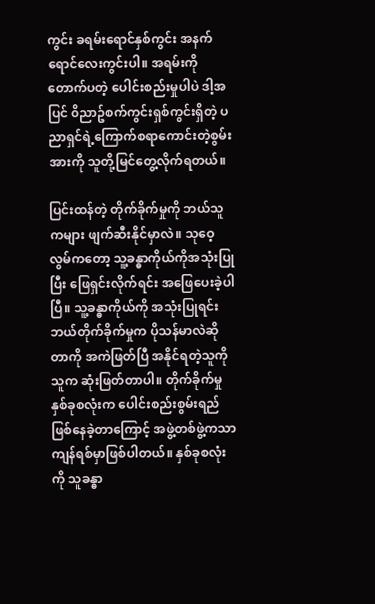ကွင်း ခရမ်းရောင်နှစ်ကွင်း အနက်ရောင်လေးကွင်းပါ။ အရမ်းကိုတောက်ပတဲ့ ပေါင်းစည်းမှုပါပဲ ဒါ့အပြင် ၀ိညာဥ်စက်ကွင်းရှစ်ကွင်းရှိတဲ့ ပညာရှင်ရဲ့ကြောက်စရာကောင်းတဲ့စွမ်းအားကို သူတို့မြင်တွေ့လိုက်ရတယ်။

ပြင်းထန်တဲ့ တိုက်ခိုက်မှုကို ဘယ်သူကများ ဖျက်ဆီးနိုင်မှာလဲ။ သုဝေ့လွမ်ကတော့ သူ့ခန္ဓာကိုယ်ကိုအသုံးပြုပြီး ဖြေရှင်းလိုက်ရင်း အဖြေပေးခဲ့ပါပြီ။ သူ့ခန္ဓာကိုယ်ကို အသုံးပြုရင်း ဘယ်တိုက်ခိုက်မှုက ပိုသန်မာလဲဆိုတာကို အကဲဖြတ်ပြီ အနိုင်ရတဲ့သူကို သူက ဆုံးဖြတ်တာပါ။ တိုက်ခိုက်မှုနှစ်ခုစလုံးက ပေါင်းစည်းစွမ်းရည်ဖြစ်နေခဲ့တာကြောင့် အဖွဲ့တစ်ဖွဲ့ကသာ ကျန်ရစ်မှာဖြစ်ပါတယ်။ နှစ်ခုစလုံးကို သူခန္ဓာ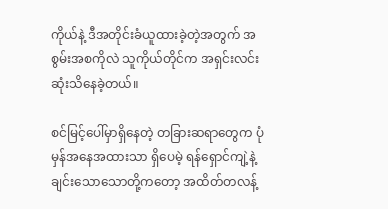ကိုယ်နဲ့ ဒီအတိုင်းခံယူထားခဲ့တဲ့အတွက် အစွမ်းအစကိုလဲ သူကိုယ်တိုင်က အရှင်းလင်းဆုံးသိနေခဲ့တယ်။

စင်မြင့်ပေါ်မှာရှိနေတဲ့ တခြားဆရာတွေက ပုံမှန်အနေအထားသာ ရှိပေမဲ့ ရန်ရှောင်ကျဲ့နဲ့ ချင်းသောသောတို့ကတော့ အထိတ်တလန့်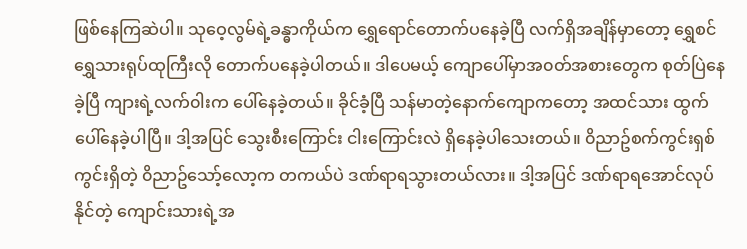ဖြစ်နေကြဆဲပါ။ သုဝေ့လွမ်ရဲ့ခန္ဓာကိုယ်က ရွှေရောင်တောက်ပနေခဲ့ပြီ လက်ရှိအချိန်မှာတော့ ရွှေစင်ရွှေသားရုပ်ထုကြီးလို တောက်ပနေခဲ့ပါတယ်။ ဒါပေမယ့် ကျောပေါ်မှာအ၀တ်အစားတွေက စုတ်ပြဲနေခဲ့ပြီ ကျားရဲ့လက်၀ါးက ပေါ်နေခဲ့တယ်။ ခိုင်ခံ့ပြီ သန်မာတဲ့နောက်ကျောကတော့ အထင်သား ထွက်ပေါ်နေခဲ့ပါပြီ။ ဒါ့အပြင် သွေးစီးကြောင်း ငါးကြောင်းလဲ ရှိနေခဲ့ပါသေးတယ်။ ၀ိညာဥ်စက်ကွင်းရှစ်ကွင်းရှိတဲ့ ၀ိညာဥ်သော့်လော့က တကယ်ပဲ ဒဏ်ရာရသွားတယ်လား။ ဒါ့အပြင် ဒဏ်ရာရအောင်လုပ်နိုင်တဲ့ ကျောင်းသားရဲ့အ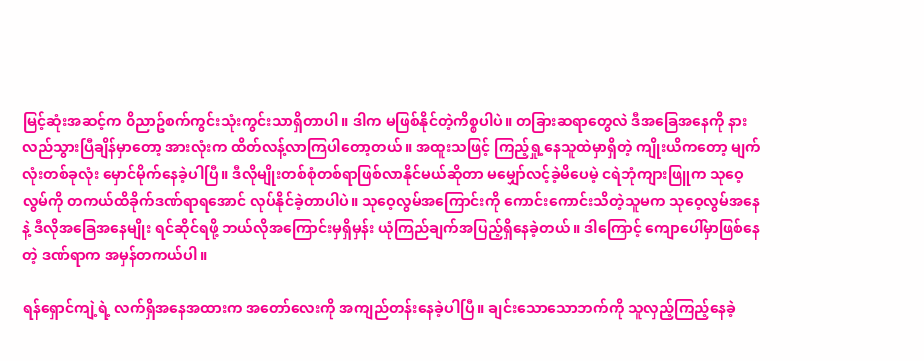မြင့်ဆုံးအဆင့်က ၀ိညာဥ်စက်ကွင်းသုံးကွင်းသာရှိတာပါ။ ဒါက မဖြစ်နိုင်တဲ့ကိစ္စပါပဲ။ တခြားဆရာတွေလဲ ဒီအခြေအနေကို နားလည်သွားပြီချိန်မှာတော့ အားလုံးက ထိတ်လန့်လာကြပါတော့တယ်။ အထူးသဖြင့် ကြည့်ရှု့နေသူထဲမှာရှိတဲ့ ကျိုးယိကတော့ မျက်လုံးတစ်ခုလုံး မှောင်မိုက်နေခဲ့ပါပြီ။ ဒီလိုမျိုးတစ်စုံတစ်ရာဖြစ်လာနိုင်မယ်ဆိုတာ မမျှော်လင့်ခဲ့မိပေမဲ့ ငရဲဘုံကျားဖြူက သုဝေ့လွမ်ကို တကယ်ထိခိုက်ဒဏ်ရာရအောင် လုပ်နိုင်ခဲ့တာပါပဲ။ သုဝေ့လွမ်အကြောင်းကို ကောင်းကောင်းသိတဲ့သူမက သုဝေ့လွမ်အနေနဲ့ ဒီလိုအခြေအနေမျိုး ရင်ဆိုင်ရဖို့ ဘယ်လိုအကြောင်းမှရှိမှန်း ယုံကြည်ချက်အပြည့်ရှိနေခဲ့တယ်။ ဒါကြောင့် ကျောပေါ်မှာဖြစ်နေတဲ့ ဒဏ်ရာက အမှန်တကယ်ပါ။

ရန်ရှောင်ကျဲ့ရဲ့ လက်ရှိအနေအထားက အတော်လေးကို အကျည်တန်းနေခဲ့ပါပြီ။ ချင်းသောသောဘက်ကို သူလှည့်ကြည့်နေခဲ့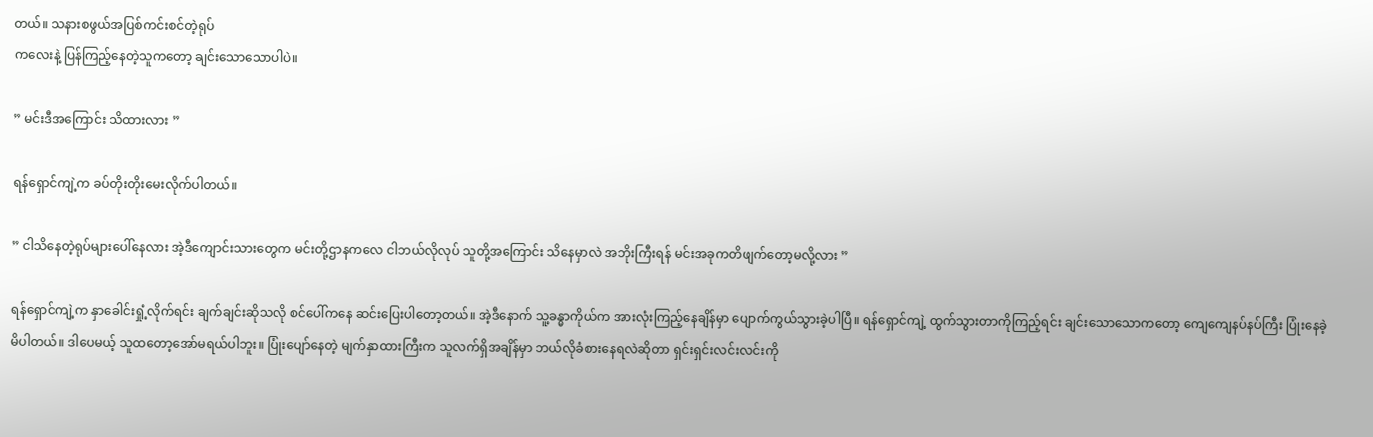တယ်။ သနားစဖွယ်အပြစ်ကင်းစင်တဲ့ရုပ်
ကလေးနဲ့ ပြန်ကြည့်နေတဲ့သူကတော့ ချင်းသောသောပါပဲ။

” မင်းဒီအကြောင်း သိထားလား ”

ရန်ရှောင်ကျဲ့က ခပ်တိုးတိုးမေးလိုက်ပါတယ်။

” ငါသိနေတဲ့ရုပ်များပေါ်နေလား အဲ့ဒီကျောင်းသားတွေက မင်းတို့ဌာနကလေ ငါဘယ်လိုလုပ် သူတို့အကြောင်း သိနေမှာလဲ အဘိုးကြီးရန် မင်းအခုကတိဖျက်တော့မလို့လား ”

ရန်ရှောင်ကျဲ့က နှာခေါင်းရှုံ့လိုက်ရင်း ချက်ချင်းဆိုသလို စင်ပေါ်ကနေ ဆင်းပြေးပါတော့တယ်။ အဲ့ဒီနောက် သူ့ခန္ဓာကိုယ်က အားလုံးကြည့်နေချိန်မှာ ပျောက်ကွယ်သွားခဲ့ပါပြီ။ ရန်ရှောင်ကျဲ့ ထွက်သွားတာကိုကြည့်ရင်း ချင်းသောသောကတော့ ကျေကျေနပ်နပ်ကြီး ပြုံးနေခဲ့မိပါတယ်။ ဒါပေမယ့် သူထတော့အော်မရယ်ပါဘူး။ ပြုံးပျော်နေတဲ့ မျက်နှာထားကြီးက သူလက်ရှိအချိန်မှာ ဘယ်လိုခံစားနေရလဲဆိုတာ ရှင်းရှင်းလင်းလင်းကို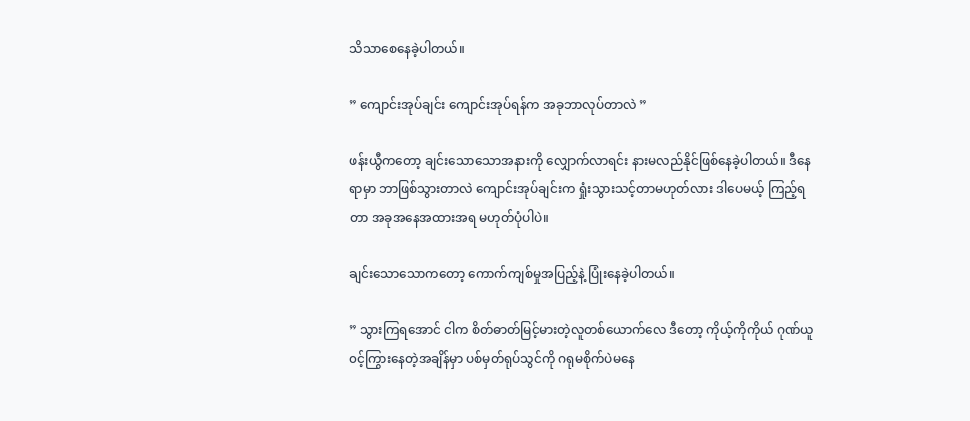သိသာစေနေခဲ့ပါတယ်။

” ကျောင်းအုပ်ချင်း ကျောင်းအုပ်ရန်က အခုဘာလုပ်တာလဲ ”

ဖန်းယွီကတော့ ချင်းသောသောအနားကို လျှောက်လာရင်း နားမလည်နိုင်ဖြစ်နေခဲ့ပါတယ်။ ဒီနေရာမှာ ဘာဖြစ်သွားတာလဲ ကျောင်းအုပ်ချင်းက ရှုံးသွားသင့်တာမဟုတ်လား ဒါပေမယ့် ကြည့်ရတာ အခုအနေအထားအရ မဟုတ်ပုံပါပဲ။

ချင်းသောသောကတော့ ကောက်ကျစ်မှုအပြည့်နဲ့ ပြုံးနေခဲ့ပါတယ်။

” သွားကြရအောင် ငါက စိတ်ဓာတ်မြင့်မားတဲ့လူတစ်ယောက်လေ ဒီတော့ ကိုယ့်ကိုကိုယ် ဂုဏ်ယူ၀င့်ကြွားနေတဲ့အချိန်မှာ ပစ်မှတ်ရုပ်သွင်ကို ဂရုမစိုက်ပဲမနေ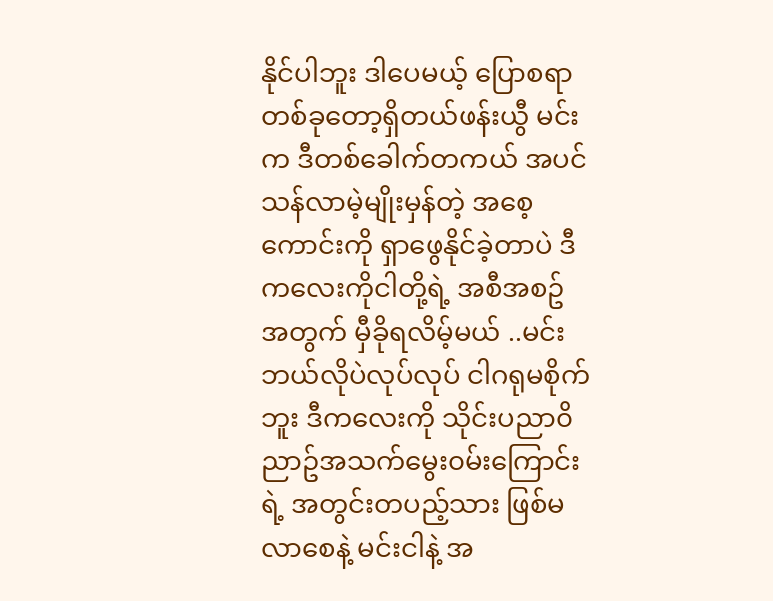နိုင်ပါဘူး ဒါပေမယ့် ပြောစရာတစ်ခုတော့ရှိတယ်ဖန်းယွီ မင်းက ဒီတစ်ခေါက်တကယ် အပင်သန်လာမဲ့မျိုးမှန်တဲ့ အစေ့ကောင်းကို ရှာဖွေနိုင်ခဲ့တာပဲ ဒီကလေးကိုငါတို့ရဲ့ အစီအစဥ်အတွက် မှီခိုရလိမ့်မယ် ..မင်းဘယ်လိုပဲလုပ်လုပ် ငါဂရုမစိုက်ဘူး ဒီကလေးကို သိုင်းပညာ၀ိညာဥ်အသက်မွေး၀မ်းကြောင်းရဲ့ အတွင်းတပည့်သား ဖြစ်မလာစေနဲ့ မင်းငါနဲ့ အ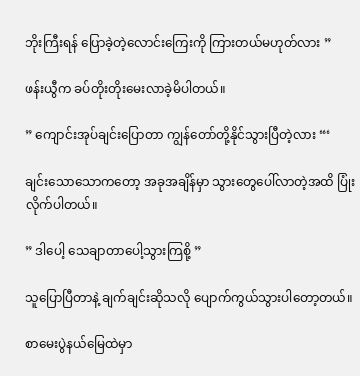ဘိုးကြီးရန် ပြောခဲ့တဲ့လောင်းကြေးကို ကြားတယ်မဟုတ်လား ”

ဖန်းယွီက ခပ်တိုးတိုးမေးလာခဲ့မိပါတယ်။

” ကျောင်းအုပ်ချင်းပြောတာ ကျွန်တော်တို့နိုင်သွားပြီတဲ့လား “‘

ချင်းသောသောကတော့ အခုအချိန်မှာ သွားတွေပေါ်လာတဲ့အထိ ပြုံးလိုက်ပါတယ်။

” ဒါပေါ့ သေချာတာပေါ့သွားကြစို့ ”

သူပြောပြီတာနဲ့ ချက်ချင်းဆိုသလို ပျောက်ကွယ်သွားပါတော့တယ်။

စာမေးပွဲနယ်မြေထဲမှာ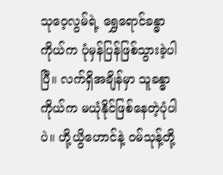သုဝေ့လွမ်ရဲ့ ရွှေရောင်ခန္ဓာကိုယ်က ပုံမှန်ပြန်ဖြစ်သွားခဲ့ပါပြီ။ လက်ရှိအချိန်မှာ သူခန္ဓာကိုယ်က မယုံနိုင်ဖြစ်နေတဲ့ပုံပါပဲ။ ဟို့ယွိဟောင်နဲ့ ၀မ်သုန့်တို့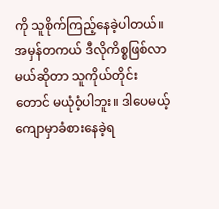ကို သူစိုက်ကြည့်နေခဲ့ပါတယ်။ အမှန်တကယ် ဒီလိုကိစ္စဖြစ်လာမယ်ဆိုတာ သူကိုယ်တိုင်းတောင် မယုံ၀ံ့ပါဘူး။ ဒါပေမယ့် ကျောမှာခံစားနေခဲ့ရ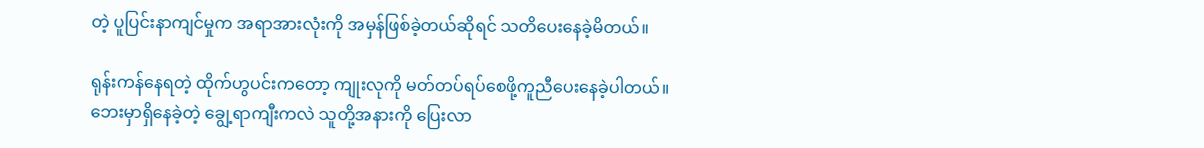တဲ့ ပူပြင်းနာကျင်မှုက အရာအားလုံးကို အမှန်ဖြစ်ခဲ့တယ်ဆိုရင် သတိပေးနေခဲ့မိတယ်။

ရုန်းကန်နေရတဲ့ ထိုက်ဟွပင်းကတော့ ကျုးလုကို မတ်တပ်ရပ်စေဖို့ကူညီပေးနေခဲ့ပါတယ်။ ဘေးမှာရှိနေခဲ့တဲ့ ချွေ့ရာကျီးကလဲ သူတို့အနားကို ပြေးလာ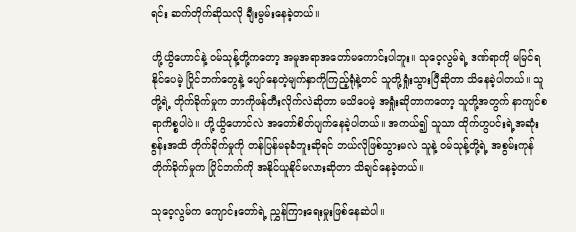ရင်း ဆက်တိုက်ဆိုသလို ချီးမွမ်းနေခဲ့တယ်။

ဟို့ယွိဟောင်နဲ့ ၀မ်သုန့်တို့ကတော့ အမူအရာအတော်မကောင်းပါဘူး။ သုဝေ့လွမ်ရဲ့ ဒဏ်ရာကို မမြင်ရနိုင်ပေမဲ့ ပြိုင်ဘက်တွေနဲ့ ပျော်နေတဲ့မျက်နှာကိုကြည့်ရုံနဲ့တင် သူတို့ရှုံးသွားပြီဆိုတာ သိနေခဲ့ပါတယ်။ သူတို့ရဲ့ တိုက်ခိုက်မှုက ဘာကိုဖန်တီးလိုက်လဲဆိုတာ မသိပေမဲ့ အရှုံးဆိုတာကတော့ သူတို့အတွက် နာကျင်စရာကိစ္စပါပဲ။ ဟို့ယွိဟောင်လဲ အတော်စိတ်ပျက်နေခဲ့ပါတယ်။ အကယ်၍ သူသာ ထိုက်ဟွပင်းရဲ့အဆုံးစွန်းအထိ တိုက်ခိုက်မှုကို တန်ပြန်မခုခံဘူးဆိုရင် ဘယ်လိုဖြစ်သွားမလဲ သူနဲ့ ၀မ်သုန့်တို့ရဲ့ အစွမ်းကုန်တိုက်ခိုက်မှုက ပြိုင်ဘက်ကို အနိုင်ယူနိုင်မလားဆိုတာ သိချင်နေခဲ့တယ်။

သုဝေ့လွမ်က ကျောင်းတော်ရဲ့ ညွှန်ကြားရေးမှုးဖြစ်နေဆဲပါ။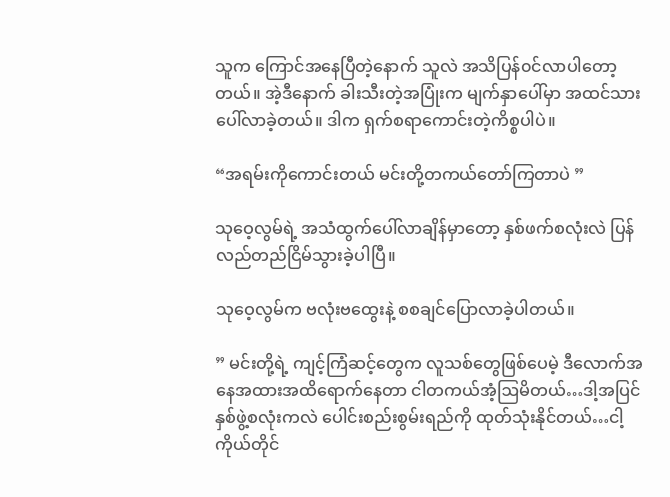သူက ကြောင်အနေပြီတဲ့နောက် သူလဲ အသိပြန်၀င်လာပါတော့တယ်။ အဲ့ဒီနောက် ခါးသီးတဲ့အပြုံးက မျက်နှာပေါ်မှာ အထင်သားပေါ်လာခဲ့တယ်။ ဒါက ရှက်စရာကောင်းတဲ့ကိစ္စပါပဲ။

“အရမ်းကိုကောင်းတယ် မင်းတို့တကယ်တော်ကြတာပဲ ”

သုဝေ့လွမ်ရဲ့ အသံထွက်ပေါ်လာချိန်မှာတော့ နှစ်ဖက်စလုံးလဲ ပြန်လည်တည်ငြိမ်သွားခဲ့ပါပြီ။

သုဝေ့လွမ်က ဗလုံးဗထွေးနဲ့ စစချင်ပြောလာခဲ့ပါတယ်။

” မင်းတို့ရဲ့ ကျင့်ကြံဆင့်တွေက လူသစ်တွေဖြစ်ပေမဲ့ ဒီလောက်အနေအထားအထိရောက်နေတာ ငါတကယ်အံ့ဩမိတယ်…ဒါ့အပြင် နှစ်ဖွဲ့စလုံးကလဲ ပေါင်းစည်းစွမ်းရည်ကို ထုတ်သုံးနိုင်တယ်…ငါ့ကိုယ်တိုင်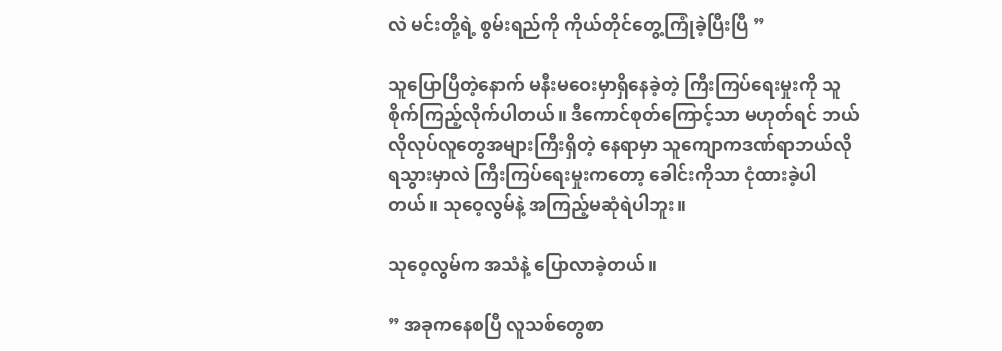လဲ မင်းတို့ရဲ့ စွမ်းရည်ကို ကိုယ်တိုင်တွေ့ကြုံခဲ့ပြီးပြီ ”

သူပြောပြီတဲ့နောက် မနီးမဝေးမှာရှိနေခဲ့တဲ့ ကြီးကြပ်ရေးမှုးကို သူစိုက်ကြည့်လိုက်ပါတယ်။ ဒီကောင်စုတ်ကြောင့်သာ မဟုတ်ရင် ဘယ်လိုလုပ်လူတွေအများကြီးရှိတဲ့ နေရာမှာ သူကျောကဒဏ်ရာဘယ်လိုရသွားမှာလဲ ကြီးကြပ်ရေးမှုးကတော့ ခေါင်းကိုသာ ငုံထားခဲ့ပါတယ်။ သုဝေ့လွမ်နဲ့ အကြည့်မဆုံရဲပါဘူး။

သုဝေ့လွမ်က အသံနဲ့ ပြောလာခဲ့တယ်။

” အခုကနေစပြီ လူသစ်တွေစာ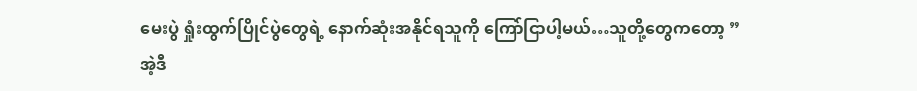မေးပွဲ ရှုံးထွက်ပြိုင်ပွဲတွေရဲ့ နောက်ဆုံးအနိုင်ရသူကို ကြော်ငြာပါ့မယ်…သူတို့တွေကတော့ ”
အဲ့ဒီ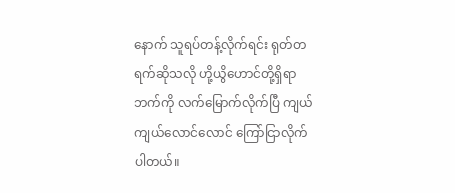နောက် သူရပ်တန့်လိုက်ရင်း ရုတ်တရက်ဆိုသလို ဟို့ယွိဟောင်တို့ရှိရာဘက်ကို လက်မြောက်လိုက်ပြီ ကျယ်ကျယ်လောင်လောင် ကြော်ငြာလိုက်ပါတယ်။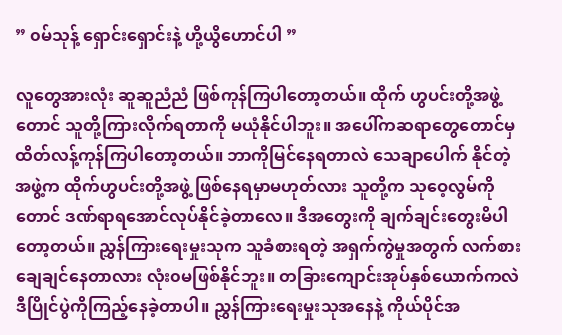” ၀မ်သုန့် ရှောင်းရှောင်းနဲ့ ဟို့ယွိဟောင်ပါ ”

လူတွေအားလုံး ဆူဆူညံညံ ဖြစ်ကုန်ကြပါတော့တယ်။ ထိုက် ဟွပင်းတို့အဖွဲ့တောင် သူတို့ကြားလိုက်ရတာကို မယုံနိုင်ပါဘူး။ အပေါ်ကဆရာတွေတောင်မှ ထိတ်လန့်ကုန်ကြပါတော့တယ်။ ဘာကိုမြင်နေရတာလဲ သေချာပေါက် နိုင်တဲ့အဖွဲ့က ထိုက်ဟွပင်းတို့အဖွဲ့ ဖြစ်နေရမှာမဟုတ်လား သူတို့က သုဝေ့လွမ်ကိုတောင် ဒဏ်ရာရအောင်လုပ်နိုင်ခဲ့တာလေ။ ဒီအတွေးကို ချက်ချင်းတွေးမိပါတော့တယ်။ ညွှန်ကြားရေးမှုးသုက သူခံစားရတဲ့ အရှက်ကွဲမှုအတွက် လက်စားချေချင်နေတာလား လုံး၀မဖြစ်နိုင်ဘူး။ တခြားကျောင်းအုပ်နှစ်ယောက်ကလဲ ဒီပြိုင်ပွဲကိုကြည့်နေခဲ့တာပါ။ ညွှန်ကြားရေးမှုးသုအနေနဲ့ ကိုယ်ပိုင်အ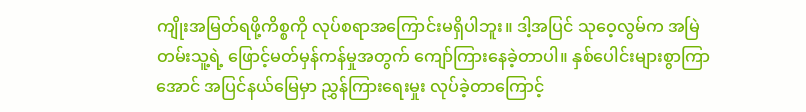ကျိုးအမြတ်ရဖို့ကိစ္စကို လုပ်စရာအကြောင်းမရှိပါဘူး။ ဒါ့အပြင် သုဝေ့လွမ်က အမြဲတမ်းသူ့ရဲ့ ဖြောင့်မတ်မှန်ကန်မှုအတွက် ကျော်ကြားနေခဲ့တာပါ။ နှစ်ပေါင်းများစွာကြာအောင် အပြင်နယ်မြေမှာ ညွှန်ကြားရေးမှုး လုပ်ခဲ့တာကြောင့်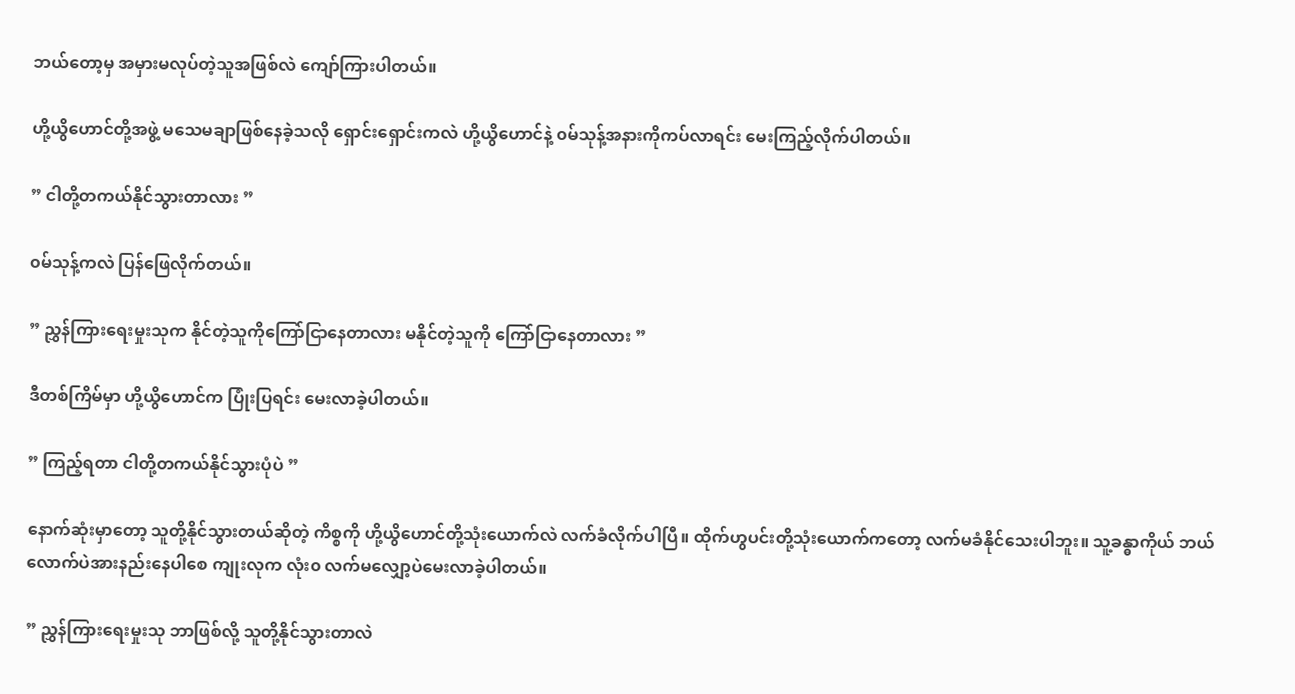ဘယ်တော့မှ အမှားမလုပ်တဲ့သူအဖြစ်လဲ ကျော်ကြားပါတယ်။

ဟို့ယွိဟောင်တို့အဖွဲ့ မသေမချာဖြစ်နေခဲ့သလို ရှောင်းရှောင်းကလဲ ဟို့ယွိဟောင်နဲ့ ၀မ်သုန့်အနားကိုကပ်လာရင်း မေးကြည့်လိုက်ပါတယ်။

” ငါတို့တကယ်နိုင်သွားတာလား ”

၀မ်သုန့်ကလဲ ပြန်ဖြေလိုက်တယ်။

” ညွှန်ကြားရေးမှုးသုက နိုင်တဲ့သူကိုကြော်ငြာနေတာလား မနိုင်တဲ့သူကို ကြော်ငြာနေတာလား ”

ဒီတစ်ကြိမ်မှာ ဟို့ယွိဟောင်က ပြုံးပြရင်း မေးလာခဲ့ပါတယ်။

” ကြည့်ရတာ ငါတို့တကယ်နိုင်သွားပုံပဲ ”

နောက်ဆုံးမှာတော့ သူတို့နိုင်သွားတယ်ဆိုတဲ့ ကိစ္စကို ဟို့ယွိဟောင်တို့သုံးယောက်လဲ လက်ခံလိုက်ပါပြီ။ ထိုက်ဟွပင်းတို့သုံးယောက်ကတော့ လက်မခံနိုင်သေးပါဘူး။ သူ့ခန္ဓာကိုယ် ဘယ်လောက်ပဲအားနည်းနေပါစေ ကျုးလုက လုံး၀ လက်မလျှော့ပဲမေးလာခဲ့ပါတယ်။

” ညွှန်ကြားရေးမှုးသု ဘာဖြစ်လို့ သူတို့နိုင်သွားတာလဲ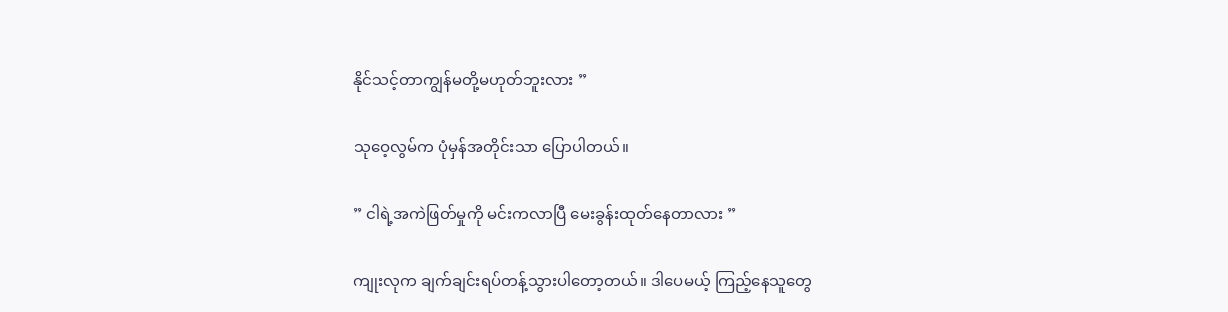နိုင်သင့်တာကျွန်မတို့မဟုတ်ဘူးလား ”

သုဝေ့လွမ်က ပုံမှန်အတိုင်းသာ ပြောပါတယ်။

” ငါရဲ့အကဲဖြတ်မှုကို မင်းကလာပြီ မေးခွန်းထုတ်နေတာလား ”

ကျုးလုက ချက်ချင်းရပ်တန့်သွားပါတော့တယ်။ ဒါပေမယ့် ကြည့်နေသူတွေ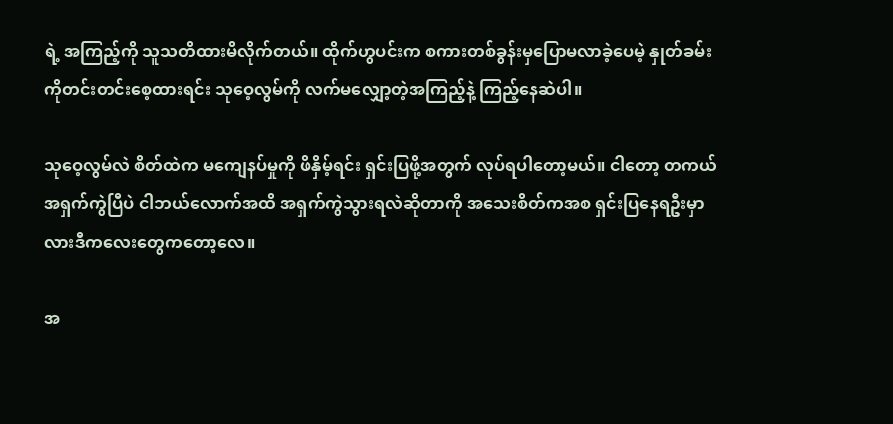ရဲ့ အကြည့်ကို သူသတိထားမိလိုက်တယ်။ ထိုက်ဟွပင်းက စကားတစ်ခွန်းမှပြောမလာခဲ့ပေမဲ့ နှုတ်ခမ်းကိုတင်းတင်းစေ့ထားရင်း သုဝေ့လွမ်ကို လက်မလျှော့တဲ့အကြည့်နဲ့ ကြည့်နေဆဲပါ။

သုဝေ့လွမ်လဲ စိတ်ထဲက မကျေနပ်မှုကို ဖိနှိမ့်ရင်း ရှင်းပြဖို့အတွက် လုပ်ရပါတော့မယ်။ ငါတော့ တကယ်အရှက်ကွဲပြီပဲ ငါဘယ်လောက်အထိ အရှက်ကွဲသွားရလဲဆိုတာကို အသေးစိတ်ကအစ ရှင်းပြနေရဦးမှာလားဒီကလေးတွေကတော့လေ။

အ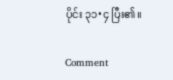ပိုင်း ၃၁•၄ ပြီး၏။

Comment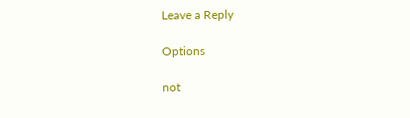Leave a Reply

Options

not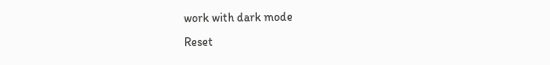work with dark mode
Reset